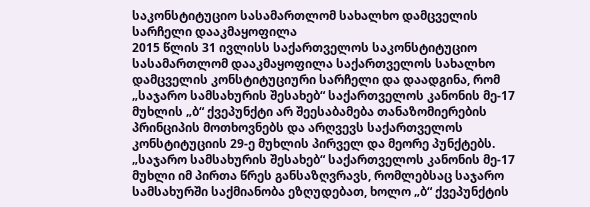საკონსტიტუციო სასამართლომ სახალხო დამცველის სარჩელი დააკმაყოფილა
2015 წლის 31 ივლისს საქართველოს საკონსტიტუციო სასამართლომ დააკმაყოფილა საქართველოს სახალხო დამცველის კონსტიტუციური სარჩელი და დაადგინა, რომ „საჯარო სამსახურის შესახებ“ საქართველოს კანონის მე-17 მუხლის „ბ“ ქვეპუნქტი არ შეესაბამება თანაზომიერების პრინციპის მოთხოვნებს და არღვევს საქართველოს კონსტიტუციის 29-ე მუხლის პირველ და მეორე პუნქტებს.
„საჯარო სამსახურის შესახებ“ საქართველოს კანონის მე-17 მუხლი იმ პირთა წრეს განსაზღვრავს, რომლებსაც საჯარო სამსახურში საქმიანობა ეზღუდებათ, ხოლო „ბ“ ქვეპუნქტის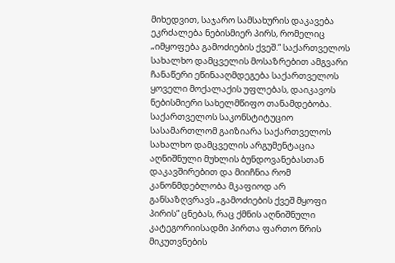მიხედვით, საჯარო სამსახურის დაკავება ეკრძალება ნებისმიერ პირს, რომელიც „იმყოფება გამოძიების ქვეშ.“ საქართველოს სახალხო დამცველის მოსაზრებით ამგვარი ჩანაწერი ეწინააღმდეგება საქართველოს ყოველი მოქალაქის უფლებას, დაიკავოს ნებისმიერი სახელმწიფო თანამდებობა.
საქართველოს საკონსტიტუციო სასამართლომ გაიზიარა საქართველოს სახალხო დამცველის არგუმენტაცია აღნიშნული მუხლის ბუნდოვანებასთან დაკავშირებით და მიიჩნია რომ კანონმდებლობა მკაფიოდ არ განსაზღვრავს „გამოძიების ქვეშ მყოფი პირის“ ცნებას, რაც ქმნის აღნიშნული კატეგორიისადმი პირთა ფართო წრის მიკუთვნების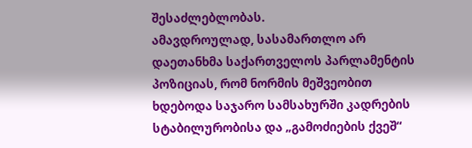შესაძლებლობას.
ამავდროულად, სასამართლო არ დაეთანხმა საქართველოს პარლამენტის პოზიციას, რომ ნორმის მეშვეობით ხდებოდა საჯარო სამსახურში კადრების სტაბილურობისა და „გამოძიების ქვეშ“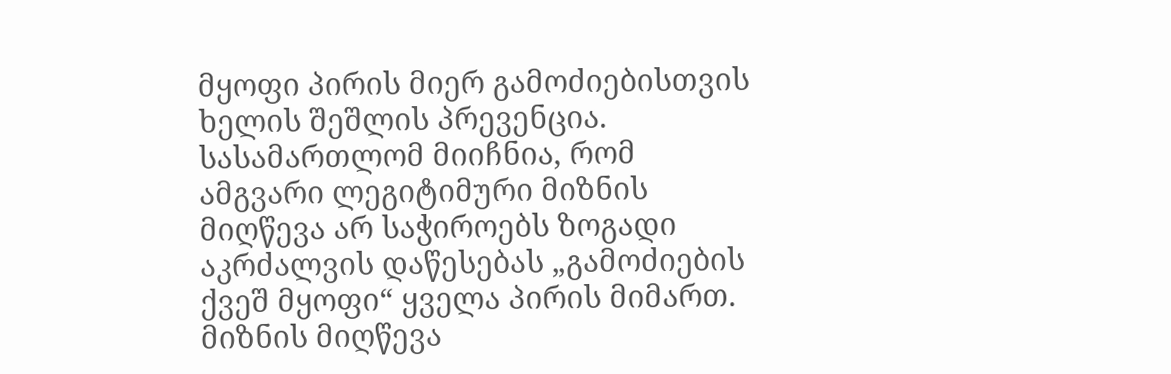მყოფი პირის მიერ გამოძიებისთვის ხელის შეშლის პრევენცია. სასამართლომ მიიჩნია, რომ ამგვარი ლეგიტიმური მიზნის მიღწევა არ საჭიროებს ზოგადი აკრძალვის დაწესებას „გამოძიების ქვეშ მყოფი“ ყველა პირის მიმართ. მიზნის მიღწევა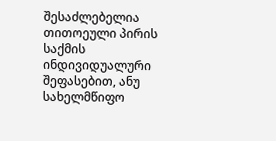შესაძლებელია თითოეული პირის საქმის ინდივიდუალური შეფასებით, ანუ სახელმწიფო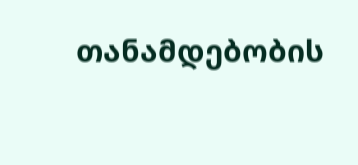თანამდებობის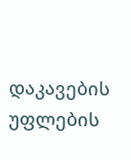დაკავების უფლების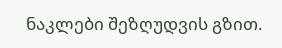ნაკლები შეზღუდვის გზით.